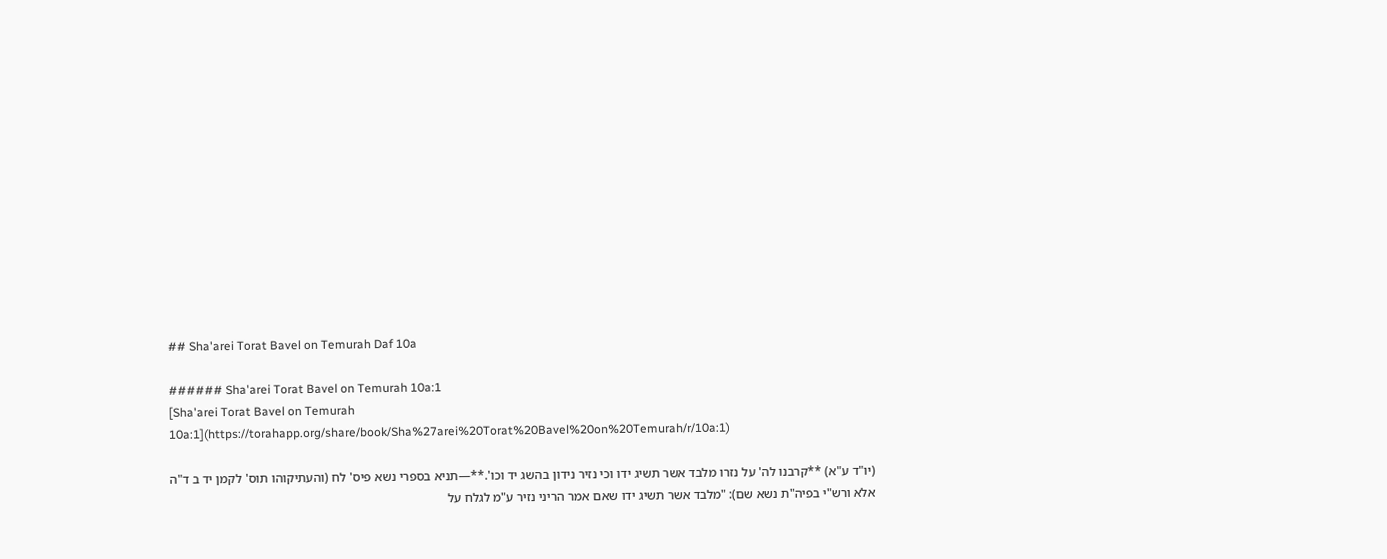## Sha'arei Torat Bavel on Temurah Daf 10a

###### Sha'arei Torat Bavel on Temurah 10a:1
[Sha'arei Torat Bavel on Temurah 10a:1](https://torahapp.org/share/book/Sha%27arei%20Torat%20Bavel%20on%20Temurah/r/10a:1)

(יו"ד ע"א) **קרבנו לה' על נזרו מלבד אשר תשיג ידו וכי נזיר נידון בהשג יד וכו'.**—תניא בספרי נשא פיס' לח (והעתיקוהו תוס' לקמן יד ב ד"ה אלא ורש"י בפיה"ת נשא שם): "מלבד אשר תשיג ידו שאם אמר הריני נזיר ע"מ לגלח על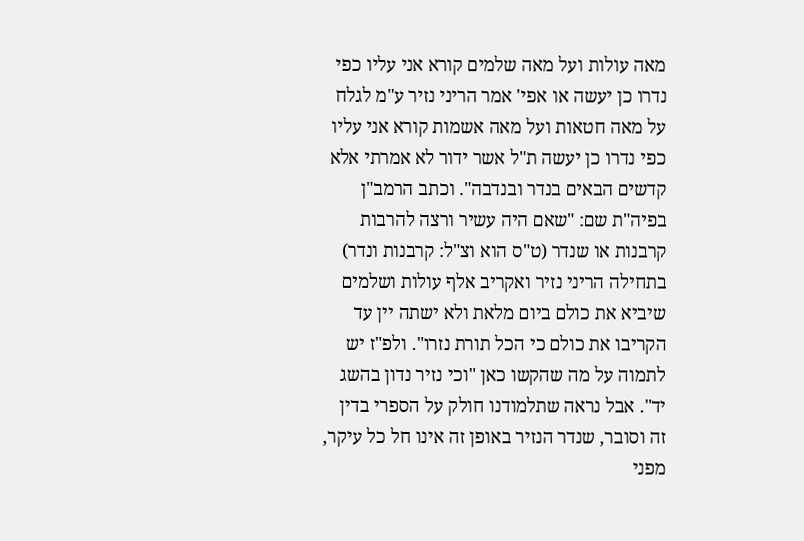מאה עולות ועל מאה שלמים קורא אני עליו כפי נדרו כן יעשה או אפי' אמר הריני נזיר ע"מ לגלח על מאה חטאות ועל מאה אשמות קורא אני עליו כפי נדרו כן יעשה ת"ל אשר ידור לא אמרתי אלא קדשים הבאים בנדר ובנדבה". וכתב הרמב"ן בפיה"ת שם: "שאם היה עשיר ורצה להרבות קרבנות או שנדר (ט"ס הוא וצ"ל: קרבנות ונדר) בתחילה הריני נזיר ואקריב אלף עולות ושלמים שיביא את כולם ביום מלאת ולא ישתה יין עד הקריבו את כולם כי הכל תורת נזרו". ולפ"ז יש לתמוה על מה שהקשו כאן "וכי נזיר נדון בהשג יד". אבל נראה שתלמודנו חולק על הספרי בדין זה וסובר, שנדר הנזיר באופן זה אינו חל כל עיקר, מפני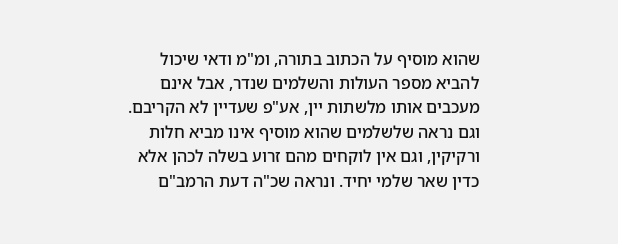שהוא מוסיף על הכתוב בתורה, ומ"מ ודאי שיכול להביא מספר העולות והשלמים שנדר, אבל אינם מעכבים אותו מלשתות יין, אע"פ שעדיין לא הקריבם. וגם נראה שלשלמים שהוא מוסיף אינו מביא חלות ורקיקין, וגם אין לוקחים מהם זרוע בשלה לכהן אלא כדין שאר שלמי יחיד. ונראה שכ"ה דעת הרמב"ם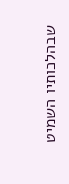שבהלכותיו השמיט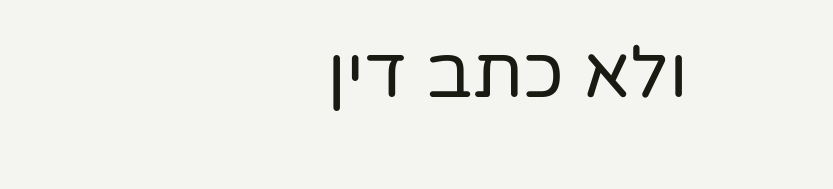ולא כתב דין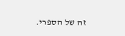זה של הספרי.